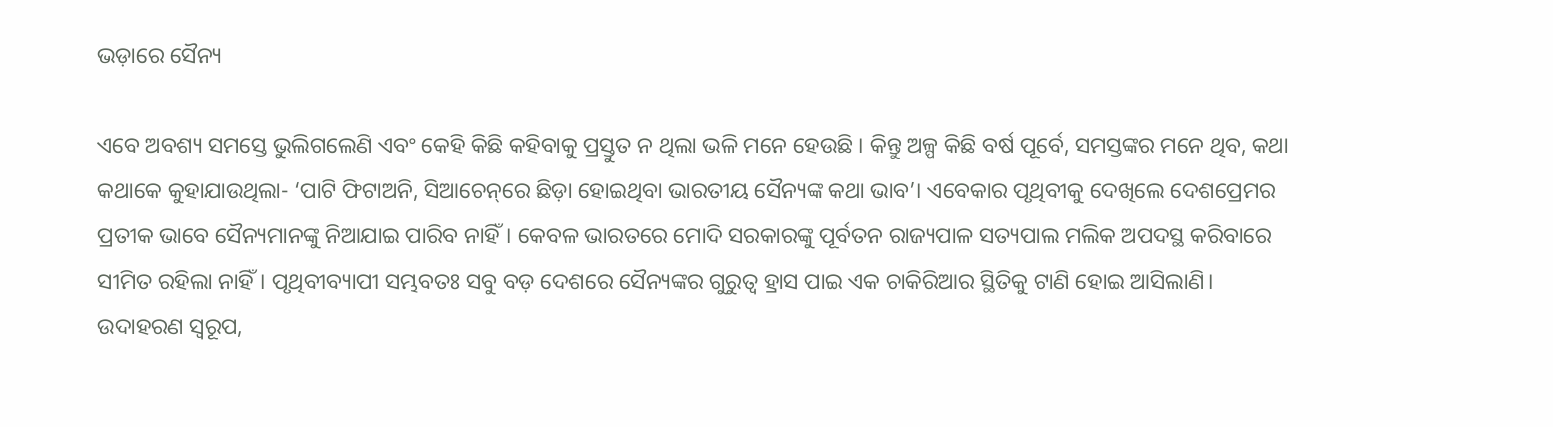ଭଡ଼ାରେ ସୈନ୍ୟ

ଏବେ ଅବଶ୍ୟ ସମସ୍ତେ ଭୁଲିଗଲେଣି ଏବଂ କେହି କିଛି କହିବାକୁ ପ୍ରସ୍ତୁତ ନ ଥିଲା ଭଳି ମନେ ହେଉଛି । କିନ୍ତୁ ଅଳ୍ପ କିଛି ବର୍ଷ ପୂର୍ବେ, ସମସ୍ତଙ୍କର ମନେ ଥିବ, କଥା କଥାକେ କୁହାଯାଉଥିଲା- ‘ପାଟି ଫିଟାଅନି, ସିଆଚେନ୍‌ରେ ଛିଡ଼ା ହୋଇଥିବା ଭାରତୀୟ ସୈନ୍ୟଙ୍କ କଥା ଭାବ’। ଏବେକାର ପୃଥିବୀକୁ ଦେଖିଲେ ଦେଶପ୍ରେମର ପ୍ରତୀକ ଭାବେ ସୈନ୍ୟମାନଙ୍କୁ ନିଆଯାଇ ପାରିବ ନାହିଁ। କେବଳ ଭାରତରେ ମୋଦି ସରକାରଙ୍କୁ ପୂର୍ବତନ ରାଜ୍ୟପାଳ ସତ୍ୟପାଲ ମଲିକ ଅପଦସ୍ଥ କରିବାରେ ସୀମିତ ରହିଲା ନାହିଁ। ପୃଥିବୀବ୍ୟାପୀ ସମ୍ଭବତଃ ସବୁ ବଡ଼ ଦେଶରେ ସୈନ୍ୟଙ୍କର ଗୁରୁତ୍ୱ ହ୍ରାସ ପାଇ ଏକ ଚାକିରିଆର ସ୍ଥିତିକୁ ଟାଣି ହୋଇ ଆସିଲାଣି।
ଉଦାହରଣ ସ୍ବରୂପ,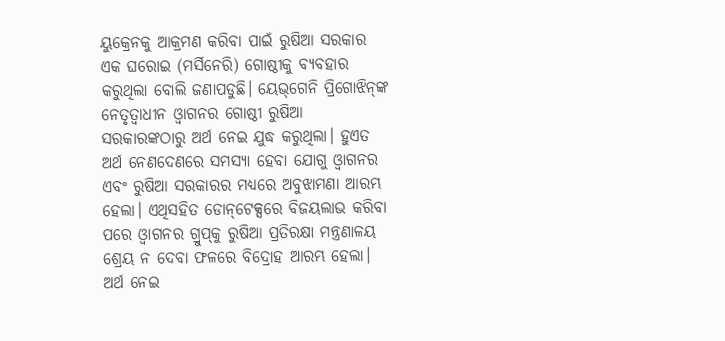ୟୁକ୍ରେନକୁ ଆକ୍ରମଣ କରିବା ପାଇଁ ରୁଷିଆ ସରକାର ଏକ ଘରୋଇ (ମର୍ସିନେରି) ଗୋଷ୍ଠୀକୁ ବ୍ୟବହାର କରୁଥିଲା ବୋଲି ଜଣାପଡୁଛି। ୟେଭ୍‌ଗେନି ପ୍ରିଗୋଝିନ୍‌ଙ୍କ ନେତୃତ୍ୱାଧୀନ ଓ୍ବାଗନର ଗୋଷ୍ଠୀ ରୁଷିଆ ସରକାରଙ୍କଠାରୁ ଅର୍ଥ ନେଇ ଯୁଦ୍ଧ କରୁଥିଲା। ହୁଏତ ଅର୍ଥ ନେଣଦେଣରେ ସମସ୍ୟା ହେବା ଯୋଗୁ ଓ୍ବାଗନର ଏବଂ ରୁଷିଆ ସରକାରର ମଧ୍ୟରେ ଅବୁଝାମଣା ଆରମ୍ଭ ହେଲା। ଏଥିସହିତ ଡୋନ୍‌ଟେକ୍ସରେ ବିଜୟଲାଭ କରିବା ପରେ ଓ୍ବାଗନର ଗ୍ରୁପ୍‌କୁ ରୁଷିଆ ପ୍ରତିରକ୍ଷା ମନ୍ତ୍ରଣାଳୟ ଶ୍ରେୟ ନ ଦେବା ଫଳରେ ବିଦ୍ରୋହ ଆରମ୍ଭ ହେଲା। ଅର୍ଥ ନେଇ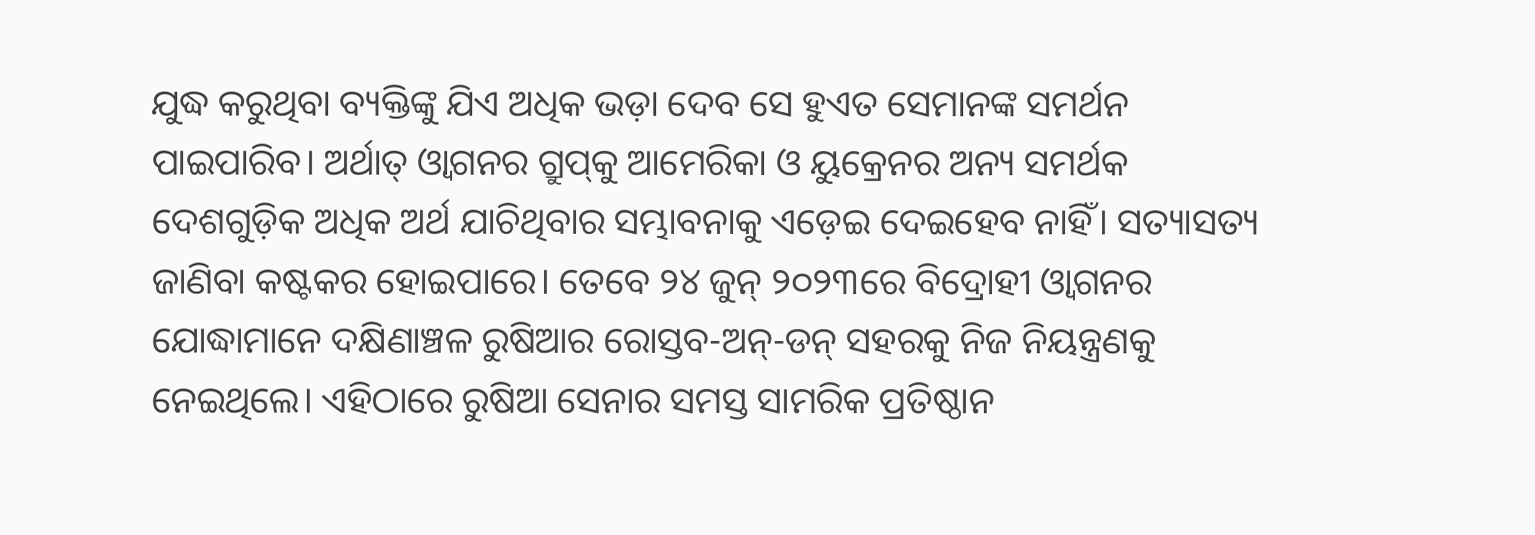ଯୁଦ୍ଧ କରୁଥିବା ବ୍ୟକ୍ତିଙ୍କୁ ଯିଏ ଅଧିକ ଭଡ଼ା ଦେବ ସେ ହୁଏତ ସେମାନଙ୍କ ସମର୍ଥନ ପାଇପାରିବ। ଅର୍ଥାତ୍‌ ଓ୍ବାଗନର ଗ୍ରୁପ୍‌କୁ ଆମେରିକା ଓ ୟୁକ୍ରେନର ଅନ୍ୟ ସମର୍ଥକ ଦେଶଗୁଡ଼ିକ ଅଧିକ ଅର୍ଥ ଯାଚିଥିବାର ସମ୍ଭାବନାକୁ ଏଡ଼େଇ ଦେଇହେବ ନାହିଁ। ସତ୍ୟାସତ୍ୟ ଜାଣିବା କଷ୍ଟକର ହୋଇପାରେ। ତେବେ ୨୪ ଜୁନ୍‌ ୨୦୨୩ରେ ବିଦ୍ରୋହୀ ଓ୍ବାଗନର ଯୋଦ୍ଧାମାନେ ଦକ୍ଷିଣାଞ୍ଚଳ ରୁଷିଆର ରୋସ୍ତବ-ଅନ୍‌-ଡନ୍‌ ସହରକୁ ନିଜ ନିୟନ୍ତ୍ରଣକୁ ନେଇଥିଲେ। ଏହିଠାରେ ରୁଷିଆ ସେନାର ସମସ୍ତ ସାମରିକ ପ୍ରତିଷ୍ଠାନ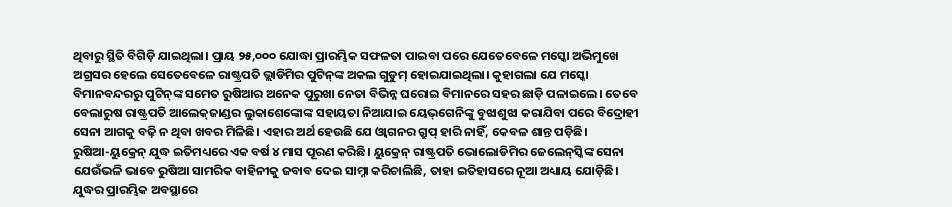ଥିବାରୁ ସ୍ଥିତି ବିଗିଡ଼ି ଯାଇଥିଲା। ପ୍ରାୟ ୨୫,୦୦୦ ଯୋଦ୍ଧା ପ୍ରାରମ୍ଭିକ ସଫଳତା ପାଇବା ପରେ ଯେତେବେଳେ ମସ୍କୋ ଅଭିମୁଖେ ଅଗ୍ରସର ହେଲେ ସେତେବେଳେ ରାଷ୍ଟ୍ରପତି ଭ୍ଲାଡିମିର ପୁଟିନ୍‌ଙ୍କ ଅକଲ ଗୁଡୁମ୍‌ ହୋଇଯାଇଥିଲା। କୁହାଗଲା ଯେ ମସ୍କୋ ବିମାନବନ୍ଦରରୁ ପୁଟିନ୍‌ଙ୍କ ସମେତ ରୁଷିଆର ଅନେକ ପୁରୁଖା ନେତା ବିଭିନ୍ନ ଘରୋଇ ବିମାନରେ ସହର ଛାଡ଼ି ପଳାଇଲେ। ତେବେ ବେଲାରୁଷ ରାଷ୍ଟ୍ରପତି ଆଲେକ୍‌ଜାଣ୍ଡର ଲୁକାଶେଙ୍କୋଙ୍କ ସହାୟତା ନିଆଯାଇ ୟେଭ୍‌ଗେନିଙ୍କୁ ବୁଝାଶୁଝା କରାଯିବା ପରେ ବିଦ୍ରୋହୀ ସେନା ଆଗକୁ ବଢ଼ି ନ ଥିବା ଖବର ମିଳିଛି। ଏହାର ଅର୍ଥ ହେଉଛି ଯେ ଓ୍ବାଗନର ଗ୍ରୁପ୍‌ ହାରି ନାହିଁ, କେବଳ ଶାନ୍ତ ପଡ଼ିଛି।
ରୁଷିଆ-ୟୁକ୍ରେନ୍‌ ଯୁଦ୍ଧ ଇତିମଧ୍ୟରେ ଏକ ବର୍ଷ ୪ ମାସ ପୂରଣ କରିଛି। ୟୁକ୍ରେନ୍‌ ରାଷ୍ଟ୍ରପତି ଭୋଲୋଡିମିର ଜେଲେନ୍‌ସ୍କିଙ୍କ ସେନା ଯେଉଁଭଳି ଭାବେ ରୁଷିଆ ସାମରିକ ବାହିନୀକୁ ଜବାବ ଦେଇ ସାମ୍ନା କରିଚାଲିଛି, ତାହା ଇତିହାସରେ ନୂଆ ଅଧ୍ୟାୟ ଯୋଡ଼ିଛି। ଯୁଦ୍ଧର ପ୍ରାରମ୍ଭିକ ଅବସ୍ଥାରେ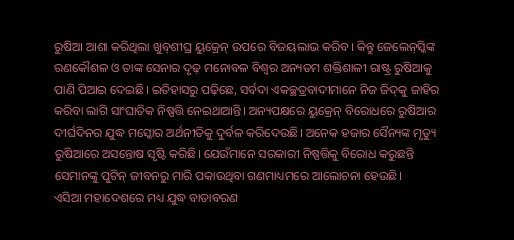ରୁଷିଆ ଆଶା କରିଥିଲା ଖୁବ୍‌ଶୀଘ୍ର ୟୁକ୍ରେନ୍‌ ଉପରେ ବିଜୟଲାଭ କରିବ। କିନ୍ତୁ ଜେଲେନ୍‌ସ୍କିଙ୍କ ରଣକୌଶଳ ଓ ତାଙ୍କ ସେନାର ଦୃଢ଼ ମନୋବଳ ବିଶ୍ୱର ଅନ୍ୟତମ ଶକ୍ତିଶାଳୀ ରାଷ୍ଟ୍ର ରୁଷିଆକୁ ପାଣି ପିଆଇ ଦେଇଛି। ଇତିହାସରୁ ପଢ଼ିଛେ, ସର୍ବଦା ଏକଚ୍ଛତ୍ରବାଦୀମାନେ ନିଜ ଜିଦ୍‌କୁ ଜାହିର କରିବା ଲାଗି ସାଂଘାତିକ ନିଷ୍ପତ୍ତି ନେଇଥାଆନ୍ତି। ଅନ୍ୟପକ୍ଷରେ ୟୁକ୍ରେନ୍‌ ବିରୋଧରେ ରୁଷିଆର ଦୀର୍ଘଦିନର ଯୁଦ୍ଧ ମସ୍କୋର ଅର୍ଥନୀତିକୁ ଦୁର୍ବଳ କରିଦେଉଛି। ଅନେକ ହଜାର ସୈନ୍ୟଙ୍କ ମୃତ୍ୟୁ ରୁଷିଆରେ ଅସନ୍ତୋଷ ସୃଷ୍ଟି କରିଛି। ଯେଉଁମାନେ ସରକାରୀ ନିଷ୍ପତ୍ତିକୁ ବିରୋଧ କରୁଛନ୍ତି ସେମାନଙ୍କୁ ପୁଟିନ୍‌ ଜୀବନରୁ ମାରି ପକାଉଥିବା ଗଣମାଧ୍ୟମରେ ଆଲୋଚନା ହେଉଛି।
ଏସିଆ ମହାଦେଶରେ ମଧ୍ୟ ଯୁଦ୍ଧ ବାତାବରଣ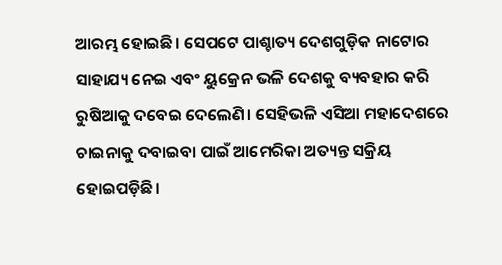ଆରମ୍ଭ ହୋଇଛି। ସେପଟେ ପାଶ୍ଚାତ୍ୟ ଦେଶଗୁଡ଼ିକ ନାଟୋର ସାହାଯ୍ୟ ନେଇ ଏବଂ ୟୁକ୍ରେନ ଭଳି ଦେଶକୁ ବ୍ୟବହାର କରି ରୁଷିଆକୁ ଦବେଇ ଦେଲେଣି। ସେହିଭଳି ଏସିଆ ମହାଦେଶରେ ଚାଇନାକୁ ଦବାଇବା ପାଇଁ ଆମେରିକା ଅତ୍ୟନ୍ତ ସକ୍ରିୟ ହୋଇପଡ଼ିଛି।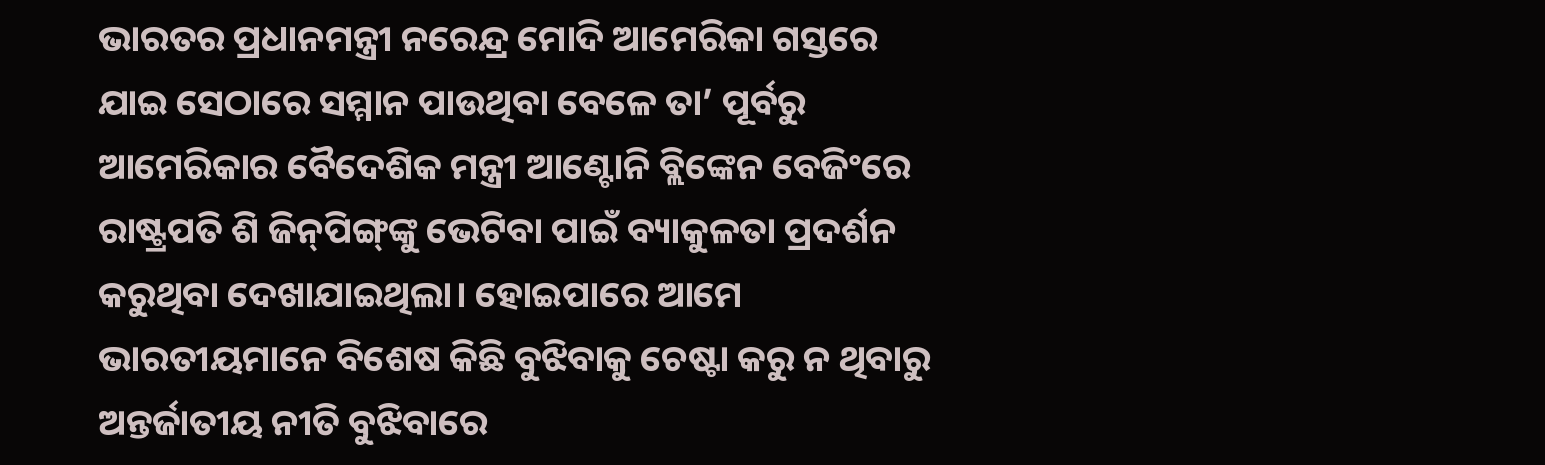ଭାରତର ପ୍ରଧାନମନ୍ତ୍ରୀ ନରେନ୍ଦ୍ର ମୋଦି ଆମେରିକା ଗସ୍ତରେ ଯାଇ ସେଠାରେ ସମ୍ମାନ ପାଉଥିବା ବେଳେ ତା’ ପୂର୍ବରୁ ଆମେରିକାର ବୈଦେଶିକ ମନ୍ତ୍ରୀ ଆଣ୍ଟୋନି ବ୍ଲିଙ୍କେନ ବେଜିଂରେ ରାଷ୍ଟ୍ରପତି ଶି ଜିନ୍‌ପିଙ୍ଗ୍‌ଙ୍କୁ ଭେଟିବା ପାଇଁ ବ୍ୟାକୁଳତା ପ୍ରଦର୍ଶନ କରୁଥିବା ଦେଖାଯାଇଥିଲା। ହୋଇପାରେ ଆମେ ଭାରତୀୟମାନେ ବିଶେଷ କିଛି ବୁଝିବାକୁ ଚେଷ୍ଟା କରୁ ନ ଥିବାରୁ ଅନ୍ତର୍ଜାତୀୟ ନୀତି ବୁଝିବାରେ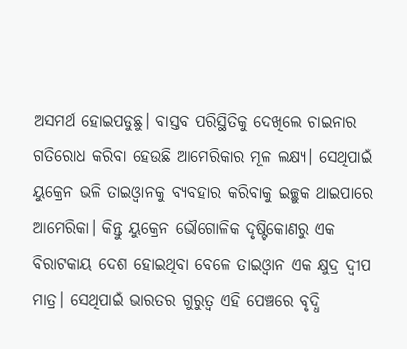ଅସମର୍ଥ ହୋଇପଡୁଛୁ। ବାସ୍ତବ ପରିସ୍ଥିତିକୁ ଦେଖିଲେ ଚାଇନାର ଗତିରୋଧ କରିବା ହେଉଛି ଆମେରିକାର ମୂଳ ଲକ୍ଷ୍ୟ। ସେଥିପାଇଁ ୟୁକ୍ରେନ ଭଳି ତାଇଓ୍ବାନକୁ ବ୍ୟବହାର କରିବାକୁ ଇଚ୍ଛୁକ ଥାଇପାରେ ଆମେରିକା। କିନ୍ତୁ ୟୁକ୍ରେନ ଭୌଗୋଳିକ ଦୃଷ୍ଟିକୋଣରୁ ଏକ ବିରାଟକାୟ ଦେଶ ହୋଇଥିବା ବେଳେ ତାଇଓ୍ବାନ ଏକ କ୍ଷୁଦ୍ର ଦ୍ୱୀପ ମାତ୍ର। ସେଥିପାଇଁ ଭାରତର ଗୁରୁତ୍ୱ ଏହି ପେଞ୍ଚରେ ବୃଦ୍ଧି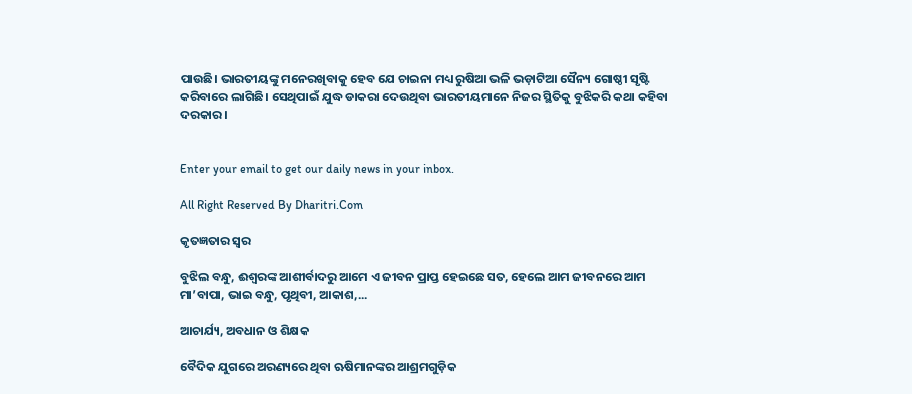ପାଉଛି। ଭାରତୀୟଙ୍କୁ ମନେରଖିବାକୁ ହେବ ଯେ ଚାଇନା ମଧ୍ୟ ରୁଷିଆ ଭଳି ଭଡ଼ାଟିଆ ସୈନ୍ୟ ଗୋଷ୍ଠୀ ସୃଷ୍ଟି କରିବାରେ ଲାଗିଛି। ସେଥିପାଇଁ ଯୁଦ୍ଧ ଡାକରା ଦେଉଥିବା ଭାରତୀୟମାନେ ନିଜର ସ୍ଥିତିକୁ ବୁଝିକରି କଥା କହିବା ଦରକାର।


Enter your email to get our daily news in your inbox.

All Right Reserved By Dharitri.Com

କୃତଜ୍ଞତାର ସ୍ବର

ବୁଝିଲ ବନ୍ଧୁ, ଈଶ୍ବରଙ୍କ ଆଶୀର୍ବାଦରୁ ଆମେ ଏ ଜୀବନ ପ୍ରାପ୍ତ ହେଇଛେ ସତ, ହେଲେ ଆମ ଜୀବନରେ ଆମ ମା’ବାପା, ଭାଇ ବନ୍ଧୁ, ପୃଥିବୀ, ଆକାଶ,...

ଆଚାର୍ଯ୍ୟ, ଅବଧାନ ଓ ଶିକ୍ଷକ

ବୈଦିକ ଯୁଗରେ ଅରଣ୍ୟରେ ଥିବା ଋଷିମାନଙ୍କର ଆଶ୍ରମଗୁଡ଼ିକ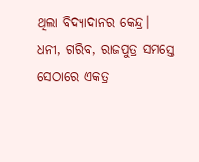ଥିଲା ବିଦ୍ୟାଦାନର କେନ୍ଦ୍ର। ଧନୀ, ଗରିବ, ରାଜପୁତ୍ର ସମସ୍ତେ ସେଠାରେ ଏକତ୍ର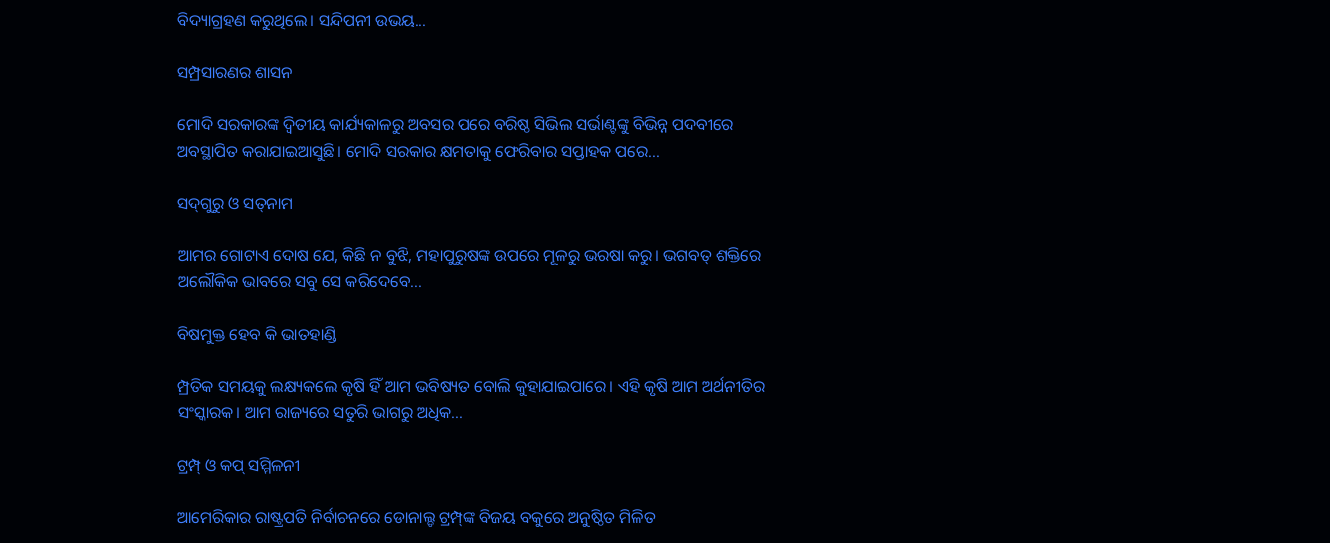ବିଦ୍ୟାଗ୍ରହଣ କରୁଥିଲେ। ସନ୍ଦିପନୀ ଉଭୟ...

ସମ୍ପ୍ରସାରଣର ଶାସନ

ମୋଦି ସରକାରଙ୍କ ଦ୍ୱିତୀୟ କାର୍ଯ୍ୟକାଳରୁ ଅବସର ପରେ ବରିଷ୍ଠ ସିଭିଲ ସର୍ଭାଣ୍ଟଙ୍କୁ ବିଭିନ୍ନ ପଦବୀରେ ଅବସ୍ଥାପିତ କରାଯାଇଆସୁଛି। ମୋଦି ସରକାର କ୍ଷମତାକୁ ଫେରିବାର ସପ୍ତାହକ ପରେ...

ସଦ୍‌ଗୁରୁ ଓ ସତ୍‌ନାମ

ଆମର ଗୋଟାଏ ଦୋଷ ଯେ, କିଛି ନ ବୁଝି, ମହାପୁରୁଷଙ୍କ ଉପରେ ମୂଳରୁ ଭରଷା କରୁ। ଭଗବତ୍‌ ଶକ୍ତିରେ ଅଲୌକିକ ଭାବରେ ସବୁ ସେ କରିଦେବେ...

ବିଷମୁକ୍ତ ହେବ କି ଭାତହାଣ୍ଡି

ମ୍ପ୍ରତିକ ସମୟକୁ ଲକ୍ଷ୍ୟକଲେ କୃଷି ହିଁ ଆମ ଭବିଷ୍ୟତ ବୋଲି କୁହାଯାଇପାରେ। ଏହି କୃଷି ଆମ ଅର୍ଥନୀତିର ସଂସ୍କାରକ। ଆମ ରାଜ୍ୟରେ ସତୁରି ଭାଗରୁ ଅଧିକ...

ଟ୍ରମ୍ପ୍‌ ଓ କପ୍‌ ସମ୍ମିଳନୀ

ଆମେରିକାର ରାଷ୍ଟ୍ରପତି ନିର୍ବାଚନରେ ଡୋନାଲ୍ଡ ଟ୍ରମ୍ପ୍‌ଙ୍କ ବିଜୟ ବକୁରେ ଅନୁଷ୍ଠିତ ମିଳିତ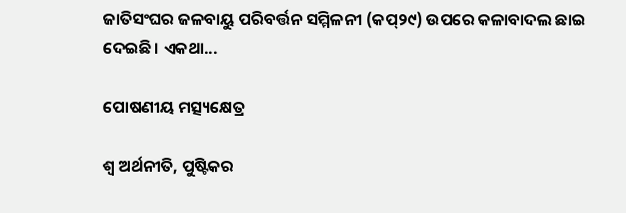ଜାତିସଂଘର ଜଳବାୟୁ ପରିବର୍ତ୍ତନ ସମ୍ମିଳନୀ (କପ୍‌୨୯) ଉପରେ କଳାବାଦଲ ଛାଇ ଦେଇଛି। ଏକଥା...

ପୋଷଣୀୟ ମତ୍ସ୍ୟକ୍ଷେତ୍ର

ଶ୍ୱ ଅର୍ଥନୀତି, ପୁଷ୍ଟିକର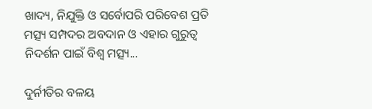ଖାଦ୍ୟ, ନିଯୁକ୍ତି ଓ ସର୍ବୋପରି ପରିବେଶ ପ୍ରତି ମତ୍ସ୍ୟ ସମ୍ପଦର ଅବଦାନ ଓ ଏହାର ଗୁରୁତ୍ୱ ନିଦର୍ଶନ ପାଇଁ ବିଶ୍ୱ ମତ୍ସ୍ୟ...

ଦୁର୍ନୀତିର ବଳୟ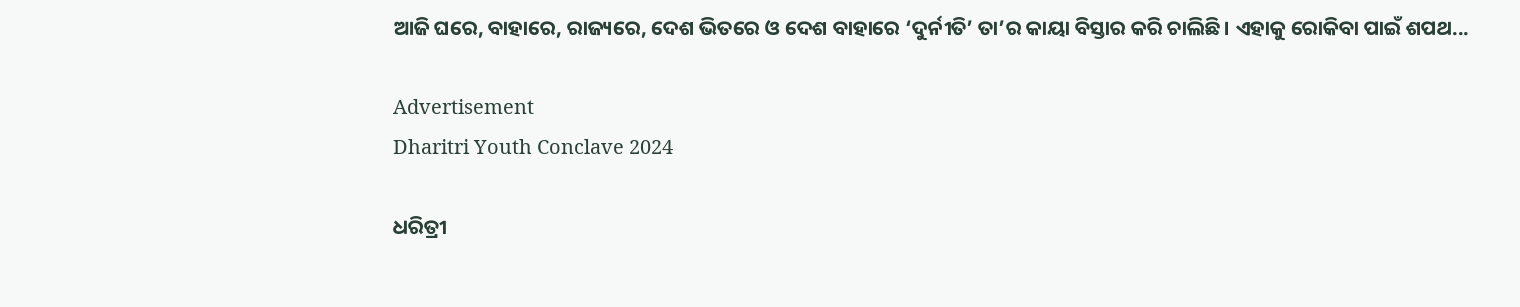ଆଜି ଘରେ, ବାହାରେ, ରାଜ୍ୟରେ, ଦେଶ ଭିତରେ ଓ ଦେଶ ବାହାରେ ‘ଦୁର୍ନୀତି’ ତା’ର କାୟା ବିସ୍ତାର କରି ଚାଲିଛି। ଏହାକୁ ରୋକିବା ପାଇଁ ଶପଥ...

Advertisement
Dharitri Youth Conclave 2024

ଧରିତ୍ରୀ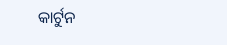କାର୍ଟୁନ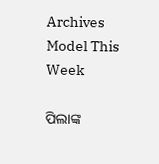Archives
Model This Week

ପିଲାଙ୍କ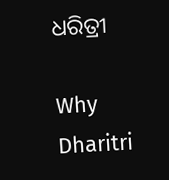ଧରିତ୍ରୀ

Why Dharitri